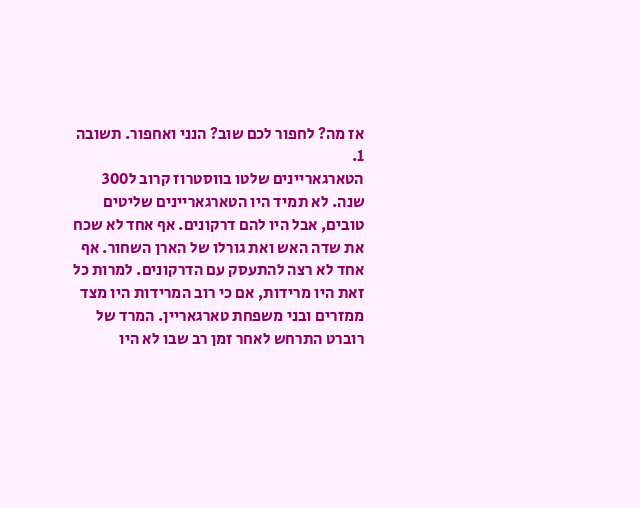אז מה? לחפור לכם שוב? הנני ואחפור. תשובה 1.
הטארגאריינים שלטו בווסטרוז קרוב ל300 שנה. לא תמיד היו הטארגאריינים שליטים טובים, אבל היו להם דרקונים. אף אחד לא שכח את שדה האש ואת גורלו של הארן השחור. אף אחד לא רצה להתעסק עם הדרקונים. למרות כל זאת היו מרידות, אם כי רוב המרידות היו מצד ממזרים ובני משפחת טארגאריין. המרד של רוברט התרחש לאחר זמן רב שבו לא היו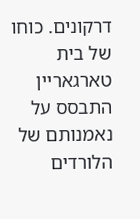דרקונים. כוחו של בית טארגאריין התבסס על נאמנותם של הלורדים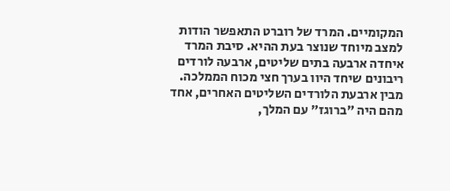המקומיים. המרד של רוברט התאפשר הודות למצב מיוחד שנוצר בעת ההיא. סיבת המרד איחדה ארבעה בתים שליטים, ארבעה לורדים ריבונים שיחד היוו בערך חצי מכוח הממלכה. מבין ארבעת הלורדים השליטים האחרים, אחד מהם היה "ברוגז" עם המלך,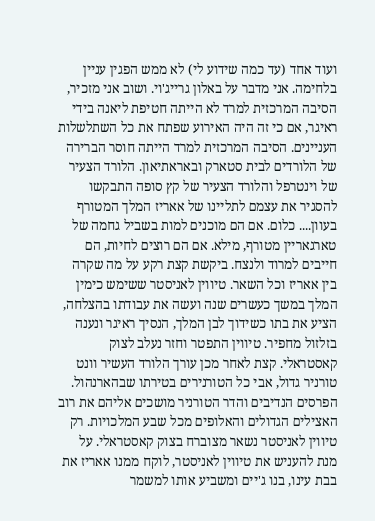ועוד אחד (עד כמה שידוע לי) לא ממש הפגין עניין בלחימה. אני מדבר על באלון גרייג'וי. ושוב אני מזכיר, הסיבה המרכזית למרד לא הייתה חטיפת ליאנה בידי ראיגר, אם כי זה היה האירוע שפתח את כל השתלשלות העניינים. הסיבה המרכזית למרד הייתה חוסר הברירה של הלורדים לבית סטארק ובאראתיאון. הלורד הצעיר של וינטרפל והלורד הצעיר של קץ סופה התבקשו להסגיר את עצמם לתליינו של אאריז המלך המטורף בעוון.... כלום. אם הם מוכנים למות בשביל גחמה של טארגאריין מטורף, מילא. אם הם רוצים לחיות, הם חייבים למרוד ולנצח. ביקשת קצת רקע על מה שקרה בין אאריז וכל השאר. טיווין לאניסטר ששימש כימין המלך במשך כעשרים שנה ועשה את עבודתו בהצלחה, הציע את בתו כשידוך לבן המלך, הנסיך ראיגר ונענה בזלזול מחפיר. טיווין התפטר וחזר נעלב לצוק קאסטראלי. קצת לאחר מכן עורך הלורד העשיר וונט טורניר גדול, אבי כל הטורנירים בטירתו שבהארנהול. הפרסים הנדיבים והדר הטורניר מושכים אליהם את רוב האצילים הגדולים והאלופים מכל שבע המלכויות. רק טיווין לאניסטר נשאר מצוברח בצוק קאסטראלי. על מנת להעניש את טיווין לאניסטר, לוקח ממנו אאריז את בבת עינו, בנו ג'יים ומשביע אותו למשמר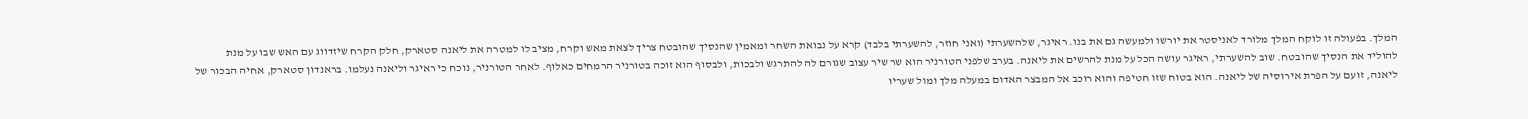המלך. בפעולה זו לוקח המלך מלורד לאניסטר את יורשו ולמעשה גם את בנו. ראיגר, שלהשערתי (ואני חוזר, להשערתי בלבד) קרא על נבואת השחר ומאמין שהנסיך שהובטח צריך לצאת מאש וקרח, מציב לו למטרה את ליאנה סטארק, חלק הקרח שיזדווג עם האש שבו על מנת להוליד את הנסיך שהובטח. שוב להשערתי, ראיגר עושה הכל על מנת להרשים את ליאנה. בערב שלפני הטורניר הוא שר שיר עצוב שגורם לה להתרגש ולבכות, ולבסוף הוא זוכה בטורניר הרמחים כאלוף. לאחר הטורניר, נוכח כי ראיגר וליאנה נעלמו. בראנדון סטארק, אחיה הבכור של ליאנה, זועם על הפרת אירוסיה של ליאנה. הוא בטוח שזו חטיפה והוא רוכב אל המבצר האדום במעלה מלך ומול שעריו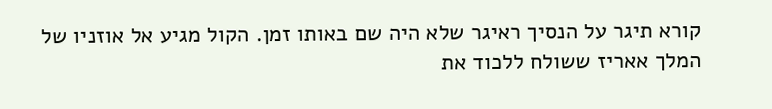קורא תיגר על הנסיך ראיגר שלא היה שם באותו זמן. הקול מגיע אל אוזניו של המלך אאריז ששולח ללכוד את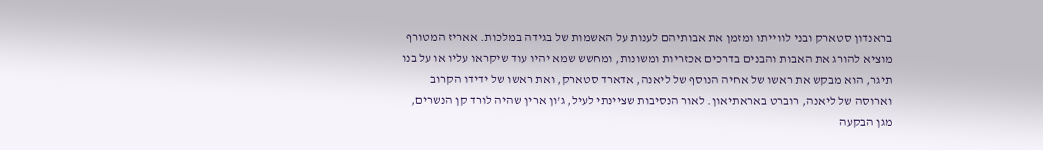בראנדון סטארק ובני לווייתו ומזמן את אבותיהם לענות על האשמות של בגידה במלכות. אאריז המטורף מוציא להורג את האבות והבנים בדרכים אכזריות ומשונות, ומחשש שמא יהיו עוד שיקראו עליו או על בנו תיגר, הוא מבקש את ראשו של אחיה הנוסף של ליאנה, אדארד סטארק, ואת ראשו של ידידו הקרוב וארוסה של ליאנה, רוברט באראתיאון. לאור הנסיבות שציינתי לעיל, ג'ון ארין שהיה לורד קן הנשרים, מגן הבקעה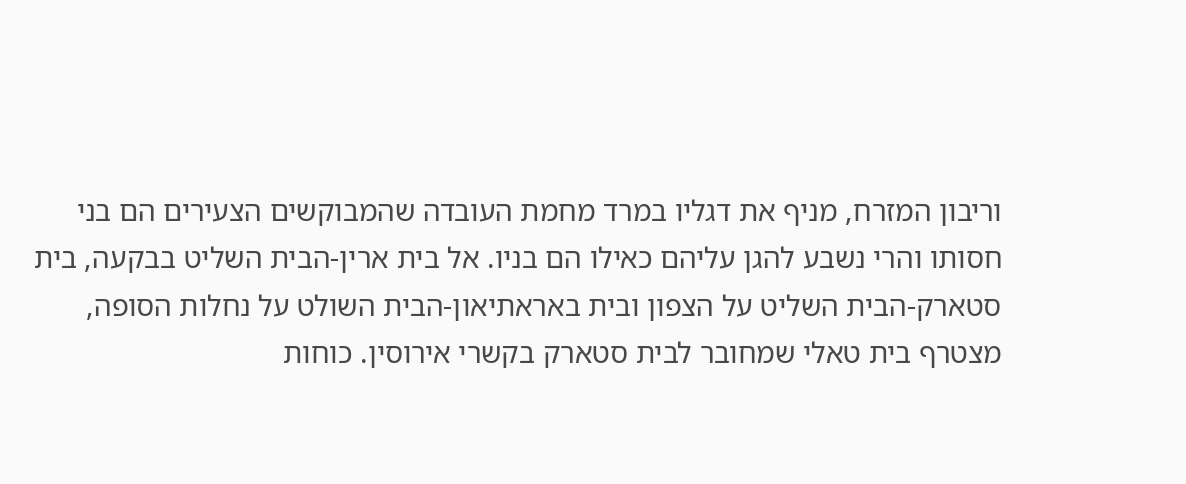וריבון המזרח, מניף את דגליו במרד מחמת העובדה שהמבוקשים הצעירים הם בני חסותו והרי נשבע להגן עליהם כאילו הם בניו. אל בית ארין-הבית השליט בבקעה, בית סטארק-הבית השליט על הצפון ובית באראתיאון-הבית השולט על נחלות הסופה, מצטרף בית טאלי שמחובר לבית סטארק בקשרי אירוסין. כוחות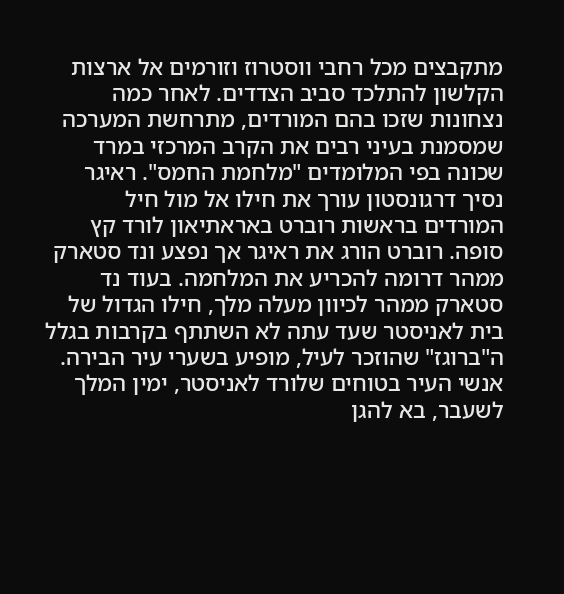מתקבצים מכל רחבי ווסטרוז וזורמים אל ארצות הקלשון להתלכד סביב הצדדים. לאחר כמה נצחונות שזכו בהם המורדים, מתרחשת המערכה שמסמנת בעיני רבים את הקרב המרכזי במרד שכונה בפי המלומדים "מלחמת החמס". ראיגר נסיך דרגונסטון עורך את חילו אל מול חיל המורדים בראשות רוברט באראתיאון לורד קץ סופה. רוברט הורג את ראיגר אך נפצע ונד סטארק ממהר דרומה להכריע את המלחמה. בעוד נד סטארק ממהר לכיוון מעלה מלך, חילו הגדול של בית לאניסטר שעד עתה לא השתתף בקרבות בגלל ה"ברוגז" שהוזכר לעיל, מופיע בשערי עיר הבירה. אנשי העיר בטוחים שלורד לאניסטר, ימין המלך לשעבר, בא להגן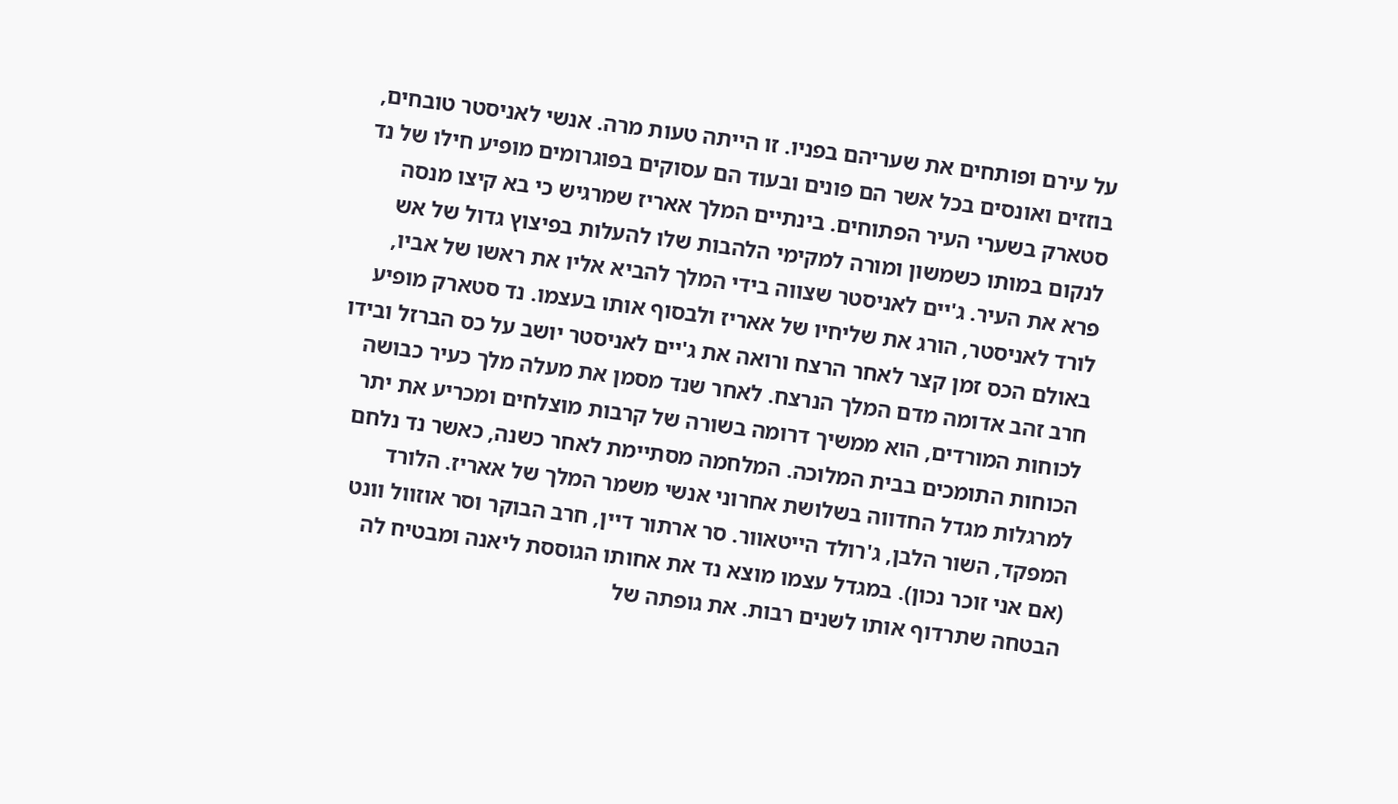על עירם ופותחים את שעריהם בפניו. זו הייתה טעות מרה. אנשי לאניסטר טובחים, בוזזים ואונסים בכל אשר הם פונים ובעוד הם עסוקים בפוגרומים מופיע חילו של נד סטארק בשערי העיר הפתוחים. בינתיים המלך אאריז שמרגיש כי בא קיצו מנסה לנקום במותו כשמשון ומורה למקימי הלהבות שלו להעלות בפיצוץ גדול של אש פרא את העיר. ג'יים לאניסטר שצווה בידי המלך להביא אליו את ראשו של אביו, לורד לאניסטר, הורג את שליחיו של אאריז ולבסוף אותו בעצמו. נד סטארק מופיע באולם הכס זמן קצר לאחר הרצח ורואה את ג'יים לאניסטר יושב על כס הברזל ובידו חרב זהב אדומה מדם המלך הנרצח. לאחר שנד מסמן את מעלה מלך כעיר כבושה לכוחות המורדים, הוא ממשיך דרומה בשורה של קרבות מוצלחים ומכריע את יתר הכוחות התומכים בבית המלוכה. המלחמה מסתיימת לאחר כשנה, כאשר נד נלחם למרגלות מגדל החדווה בשלושת אחרוני אנשי משמר המלך של אאריז. הלורד המפקד, השור הלבן, ג'רולד הייטאוור. סר ארתור דיין, חרב הבוקר וסר אוזוול וונט (אם אני זוכר נכון). במגדל עצמו מוצא נד את אחותו הגוססת ליאנה ומבטיח לה הבטחה שתרדוף אותו לשנים רבות. את גופתה של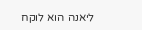ליאנה הוא לוקח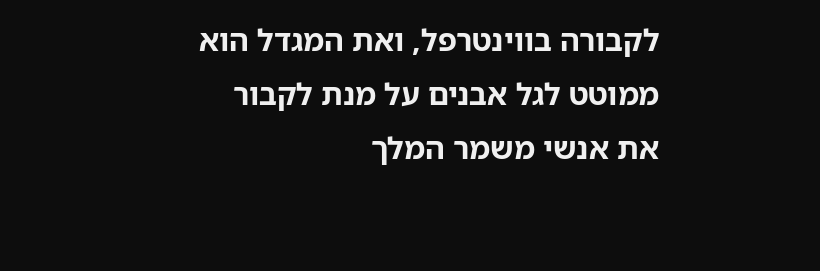לקבורה בווינטרפל, ואת המגדל הוא ממוטט לגל אבנים על מנת לקבור את אנשי משמר המלך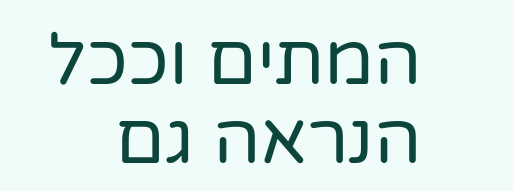המתים וככל הנראה גם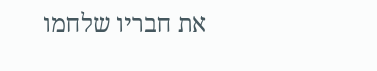את חבריו שלחמו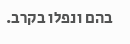בהם ונפלו בקרב.